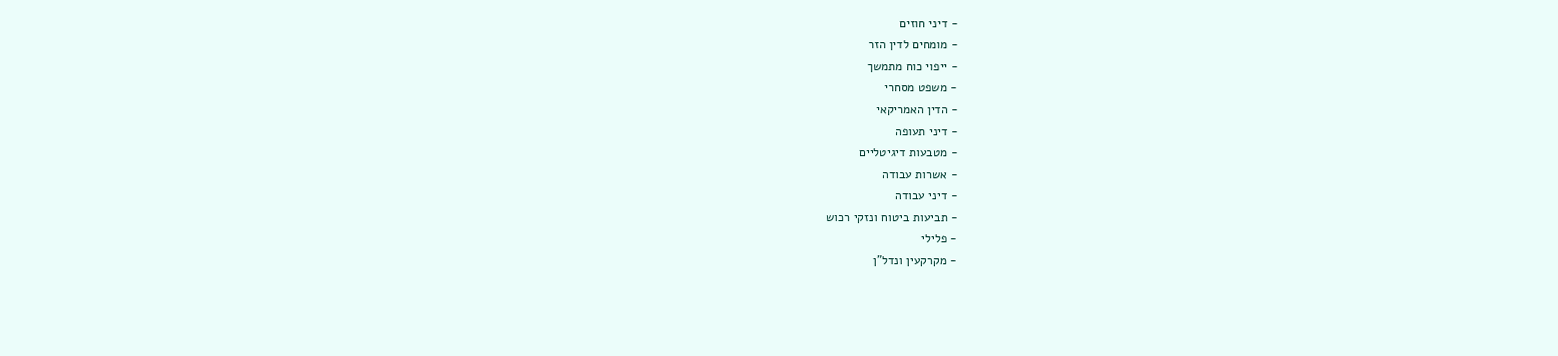- דיני חוזים
- מומחים לדין הזר
- ייפוי כוח מתמשך
- משפט מסחרי
- הדין האמריקאי
- דיני תעופה
- מטבעות דיגיטליים
- אשרות עבודה
- דיני עבודה
- תביעות ביטוח ונזקי רכוש
- פלילי
- מקרקעין ונדל"ן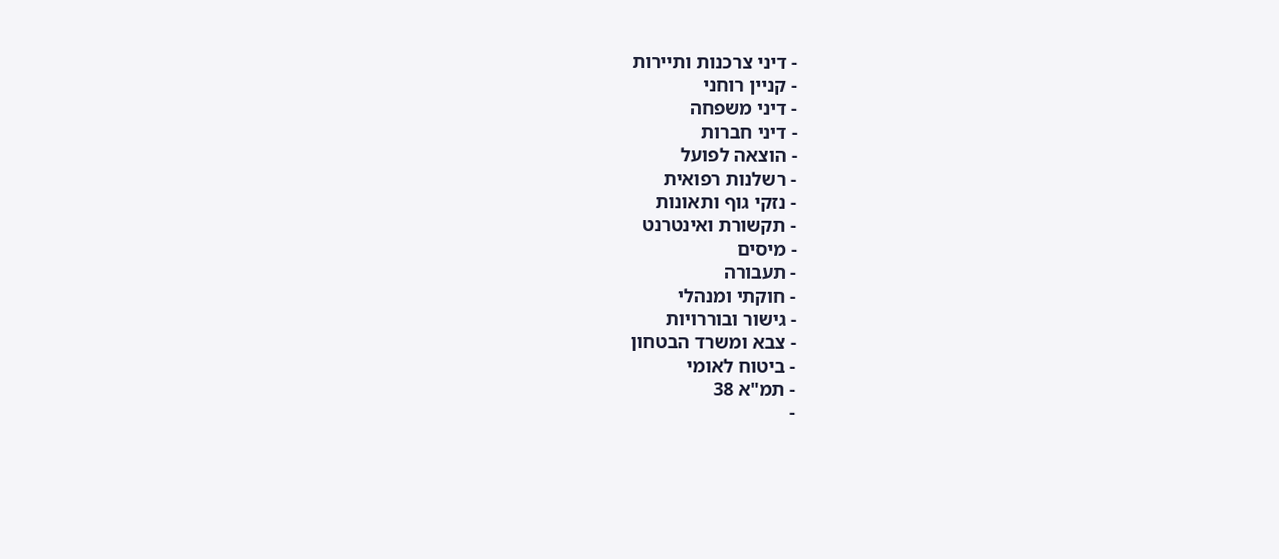- דיני צרכנות ותיירות
- קניין רוחני
- דיני משפחה
- דיני חברות
- הוצאה לפועל
- רשלנות רפואית
- נזקי גוף ותאונות
- תקשורת ואינטרנט
- מיסים
- תעבורה
- חוקתי ומנהלי
- גישור ובוררויות
- צבא ומשרד הבטחון
- ביטוח לאומי
- תמ"א 38
-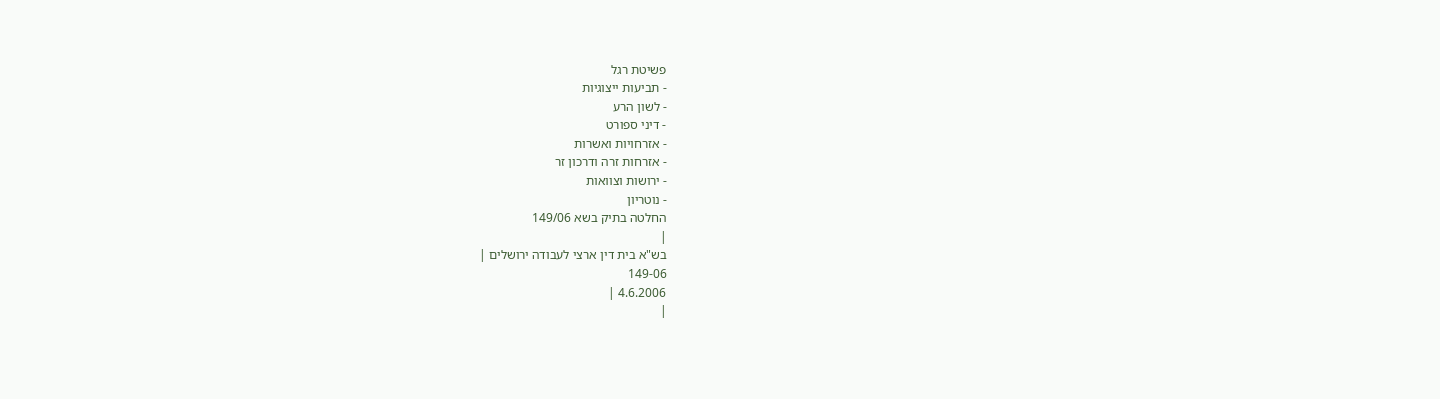פשיטת רגל
- תביעות ייצוגיות
- לשון הרע
- דיני ספורט
- אזרחויות ואשרות
- אזרחות זרה ודרכון זר
- ירושות וצוואות
- נוטריון
החלטה בתיק בשא 149/06
|
בש"א בית דין ארצי לעבודה ירושלים |
149-06
4.6.2006 |
|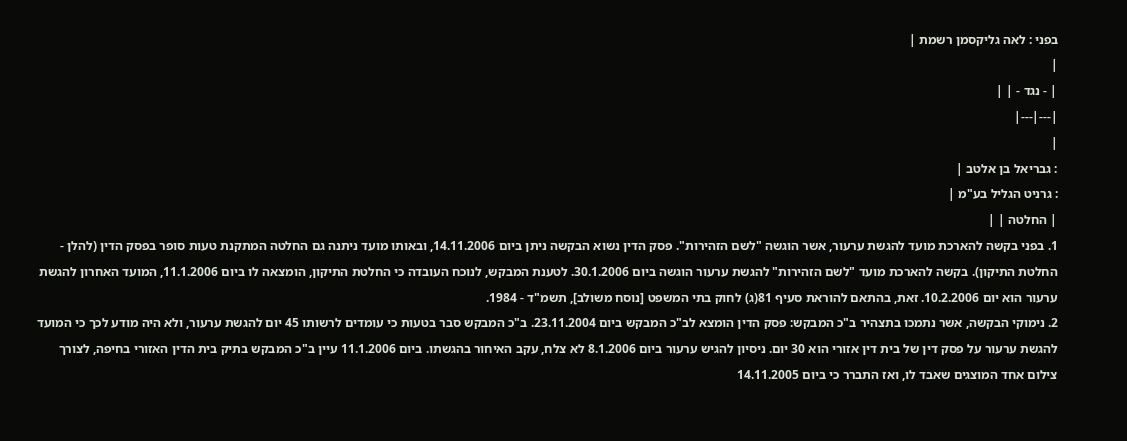בפני : לאה גליקסמן רשמת |
|
| - נגד - | |
|---|---|
|
: גבריאל בן אלטב |
: גרניט הגליל בע"מ |
| החלטה | |
1. בפני בקשה להארכת מועד להגשת ערעור, אשר הוגשה "לשם הזהירות". פסק הדין נשוא הבקשה ניתן ביום 14.11.2006, ובאותו מועד ניתנה גם החלטה המתקנת טעות סופר בפסק הדין (להלן - החלטת התיקון). בקשה להארכת מועד "לשם הזהירות" להגשת ערעור הוגשה ביום 30.1.2006. לטענת המבקש, לנוכח העובדה כי החלטת התיקון, הומצאה לו ביום 11.1.2006, המועד האחרון להגשת ערעור הוא יום 10.2.2006. זאת, בהתאם להוראת סעיף 81(ג) לחוק בתי המשפט [נוסח משולב], תשמ"ד - 1984.
2. נימוקי הבקשה, אשר נתמכו בתצהיר ב"כ המבקש: פסק הדין הומצא לב"כ המבקש ביום 23.11.2004. ב"כ המבקש סבר בטעות כי עומדים לרשותו 45 יום להגשת ערעור, ולא היה מודע לכך כי המועד להגשת ערעור על פסק דין של בית דין אזורי הוא 30 יום. ניסיון להגיש ערעור ביום 8.1.2006 לא צלח, עקב האיחור בהגשתו. ביום 11.1.2006 עיין ב"כ המבקש בתיק בית הדין האזורי בחיפה, לצורך צילום אחד המוצגים שאבד לו, ואז התברר כי ביום 14.11.2005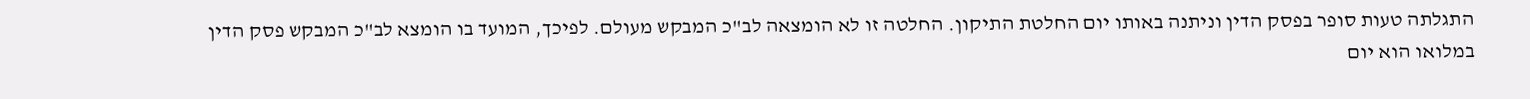התגלתה טעות סופר בפסק הדין וניתנה באותו יום החלטת התיקון. החלטה זו לא הומצאה לב"כ המבקש מעולם. לפיכך, המועד בו הומצא לב"כ המבקש פסק הדין במלואו הוא יום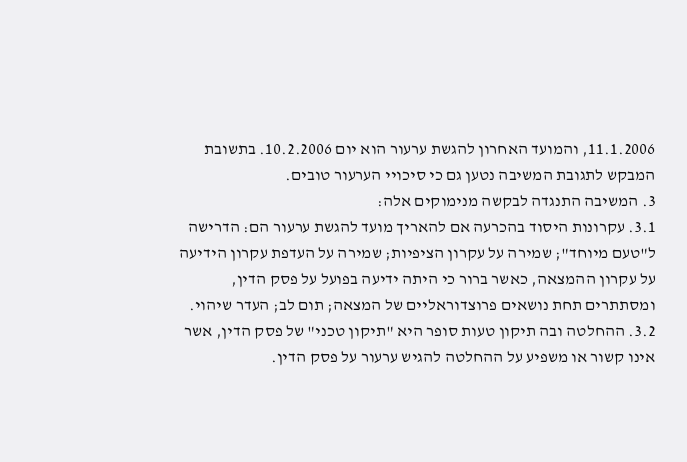11.1.2006, והמועד האחרון להגשת ערעור הוא יום 10.2.2006. בתשובת המבקש לתגובת המשיבה נטען גם כי סיכויי הערעור טובים.
3. המשיבה התנגדה לבקשה מנימוקים אלה:
3.1. עקרונות היסוד בהכרעה אם להאריך מועד להגשת ערעור הם: הדרישה ל"טעם מיוחד"; שמירה על עקרון הציפיות; שמירה על העדפת עקרון הידיעה על עקרון ההמצאה, כאשר ברור כי היתה ידיעה בפועל על פסק הדין, ומסתתרים תחת נושאים פרוצדוראליים של המצאה; תום לב; העדר שיהוי.
3.2. ההחלטה ובה תיקון טעות סופר היא "תיקון טכני" של פסק הדין, אשר אינו קשור או משפיע על ההחלטה להגיש ערעור על פסק הדין.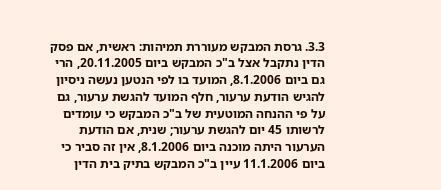3.3. גרסת המבקש מעוררת תמיהות: ראשית, אם פסק הדין נתקבל אצל ב"כ המבקש ביום 20.11.2005, הרי גם ביום 8.1.2006, המועד בו לפי הנטען נעשה ניסיון להגיש הודעת ערעור, חלף המועד להגשת ערעור, גם על פי ההנחה המוטעית של ב"כ המבקש כי עומדים לרשותו 45 יום להגשת ערעור; שנית, אם הודעת הערעור היתה מוכנה ביום 8.1.2006, אין זה סביר כי ביום 11.1.2006 עיין ב"כ המבקש בתיק בית הדין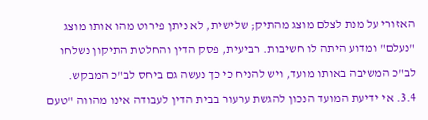האזורי על מנת לצלם מוצג מהתיק; שלישית, לא ניתן פירוט מהו אותו מוצג "נעלם" ומדוע היתה לו חשיבות. רביעית, פסק הדין והחלטת התיקון נשלחו לב"כ המשיבה באותו מועד, ויש להניח כי כך נעשה גם ביחס לב"כ המבקש.
3.4. אי ידיעת המועד הנכון להגשת ערעור בבית הדין לעבודה אינו מהווה "טעם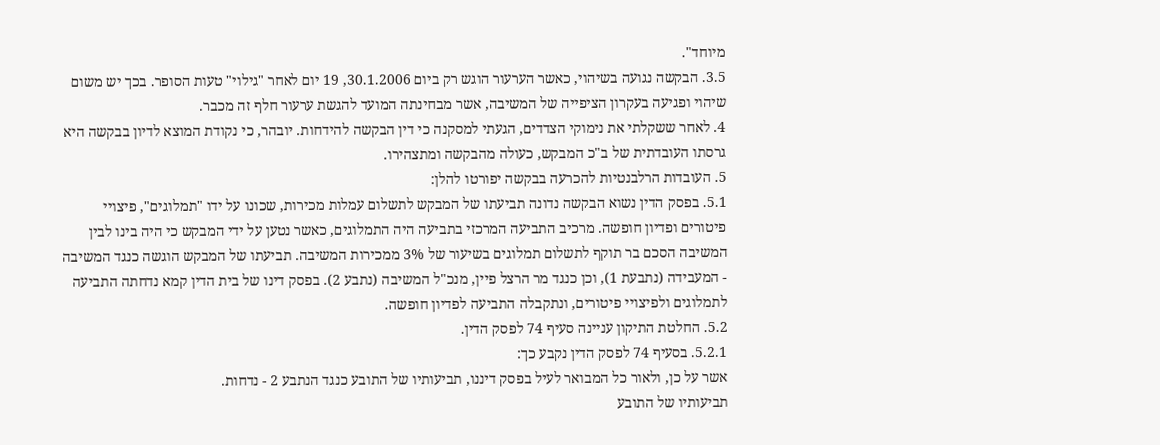מיוחד".
3.5. הבקשה נגועה בשיהוי, כאשר הערעור הוגש רק ביום 30.1.2006, 19 יום לאחר "גילוי" טעות הסופר. בכך יש משום שיהוי ופגיעה בעקרון הציפייה של המשיבה, אשר מבחינתה המועד להגשת ערעור חלף זה מכבר.
4. לאחר ששקלתי את נימוקי הצדדים, הגעתי למסקנה כי דין הבקשה להידחות. יובהר, כי נקודת המוצא לדיון בבקשה היא גרסתו העובדתית של ב"כ המבקש, כעולה מהבקשה ומתצהירו.
5. העובדות הרלבנטיות להכרעה בבקשה יפורטו להלן:
5.1. בפסק הדין נשוא הבקשה נדונה תביעתו של המבקש לתשלום עמלות מכירות, שכונו על ידו "תמלוגים", פיצויי פיטורים ופדיון חופשה. מרכיב התביעה המרכזי בתביעה היה התמלוגים, כאשר נטען על ידי המבקש כי היה בינו לבין המשיבה הסכם בר תוקף לתשלום תמלוגים בשיעור של 3% ממכירות המשיבה. תביעתו של המבקש הוגשה כנגד המשיבה - המעבידה (נתבעת 1), וכן כנגד מר הרצל פיין, מנכ"ל המשיבה (נתבע 2). בפסק דינו של בית הדין קמא נדחתה התביעה לתמלוגים ולפיצויי פיטורים, ונתקבלה התביעה לפדיון חופשה.
5.2. החלטת התיקון עניינה סעיף 74 לפסק הדין.
5.2.1. בסעיף 74 לפסק הדין נקבע כך:
אשר על כן, ולאור כל המבואר לעיל בפסק דיננו, תביעותיו של התובע כנגד הנתבע 2 - נדחות.
תביעותיו של התובע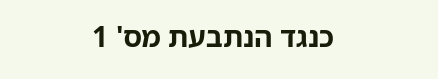כנגד הנתבעת מס' 1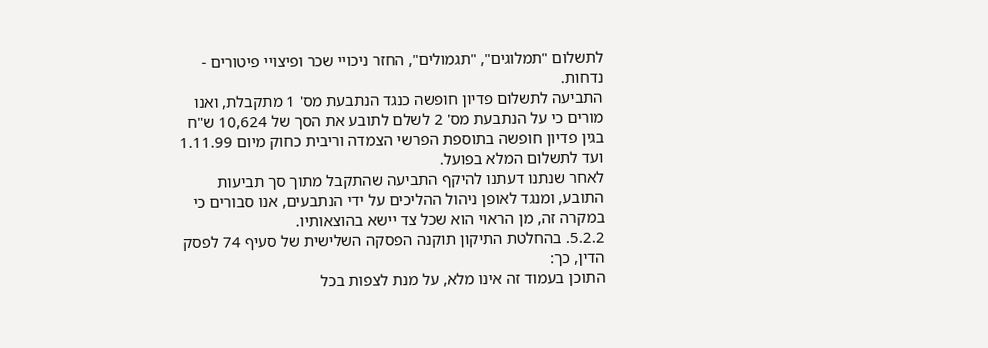לתשלום "תמלוגים", "תגמולים", החזר ניכויי שכר ופיצויי פיטורים - נדחות.
התביעה לתשלום פדיון חופשה כנגד הנתבעת מס' 1 מתקבלת, ואנו מורים כי על הנתבעת מס' 2 לשלם לתובע את הסך של 10,624 ש"ח בגין פדיון חופשה בתוספת הפרשי הצמדה וריבית כחוק מיום 1.11.99 ועד לתשלום המלא בפועל.
לאחר שנתנו דעתנו להיקף התביעה שהתקבל מתוך סך תביעות התובע, ומנגד לאופן ניהול ההליכים על ידי הנתבעים, אנו סבורים כי במקרה זה, מן הראוי הוא שכל צד יישא בהוצאותיו.
5.2.2. בהחלטת התיקון תוקנה הפסקה השלישית של סעיף 74 לפסק הדין, כך:
התוכן בעמוד זה אינו מלא, על מנת לצפות בכל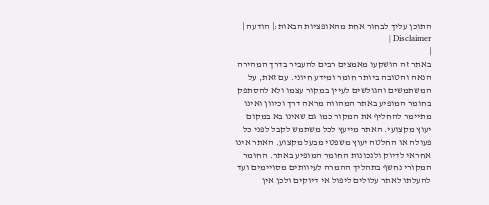התוכן עליך לבחור אחת מהאופציות הבאות:| הודעה | Disclaimer |
|
באתר זה הושקעו מאמצים רבים להעביר בדרך המהירה הנאה והטובה ביותר חומר ומידע חיוני. עם זאת, על המשתמשים והגולשים לעיין במקור עצמו ולא להסתפק בחומר המופיע באתר המהווה מראה דרך וכיוון ואינו מתיימר להחליף את המקור כמו גם שאינו בא במקום יעוץ מקצועי. האתר מייעץ לכל משתמש לקבל לפני כל פעולה או החלטה יעוץ משפטי מבעל מקצוע. האתר אינו אחראי לדיוק ולנכונות החומר המופיע באתר. החומר המקורי נחשף בתהליך ההמרה לעיוותים מסויימים ועד להעלתו לאתר עלולים ליפול אי דיוקים ולכן אין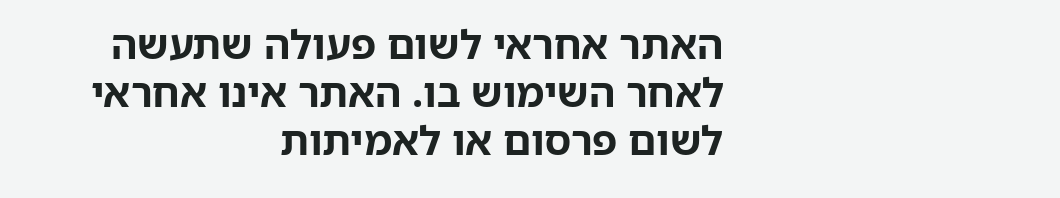האתר אחראי לשום פעולה שתעשה לאחר השימוש בו. האתר אינו אחראי לשום פרסום או לאמיתות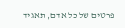פרטים של כל אדם, תאגיד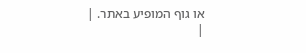או גוף המופיע באתר. |
|